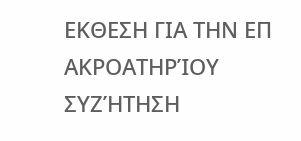ΕΚΘΕΣΗ ΓΙΑ ΤΗΝ ΕΠ ΑΚΡΟΑΤΗΡΊΟΥ ΣΥΖΉΤΗΣΗ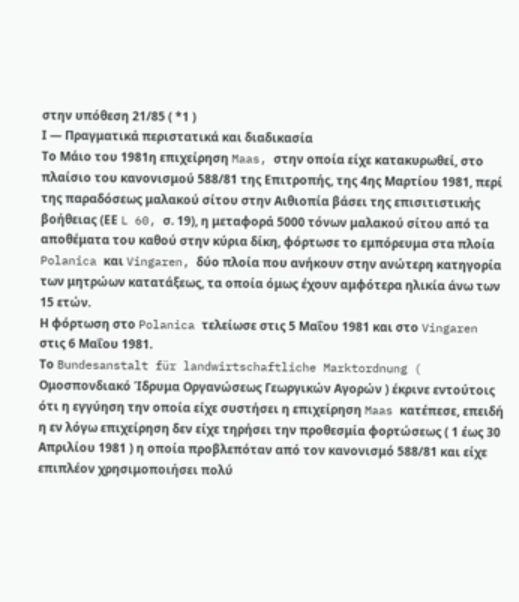στην υπόθεση 21/85 ( *1 )
Ι — Πραγματικά περιστατικά και διαδικασία
Το Μάιο του 1981η επιχείρηση Maas, στην οποία είχε κατακυρωθεί, στο πλαίσιο του κανονισμού 588/81 της Επιτροπής, της 4ης Μαρτίου 1981, περί της παραδόσεως μαλακού σίτου στην Αιθιοπία βάσει της επισιτιστικής βοήθειας (ΕΕ L 60, σ. 19), η μεταφορά 5000 τόνων μαλακού σίτου από τα αποθέματα του καθού στην κύρια δίκη, φόρτωσε το εμπόρευμα στα πλοία Polanica και Vingaren, δύο πλοία που ανήκουν στην ανώτερη κατηγορία των μητρώων κατατάξεως, τα οποία όμως έχουν αμφότερα ηλικία άνω των 15 ετών.
Η φόρτωση στο Polanica τελείωσε στις 5 Μαΐου 1981 και στο Vingaren στις 6 Μαΐου 1981.
Το Bundesanstalt für landwirtschaftliche Marktordnung ( Ομοσπονδιακό Ίδρυμα Οργανώσεως Γεωργικών Αγορών ) έκρινε εντούτοις ότι η εγγύηση την οποία είχε συστήσει η επιχείρηση Maas κατέπεσε, επειδή η εν λόγω επιχείρηση δεν είχε τηρήσει την προθεσμία φορτώσεως ( 1 έως 30 Απριλίου 1981 ) η οποία προβλεπόταν από τον κανονισμό 588/81 και είχε επιπλέον χρησιμοποιήσει πολύ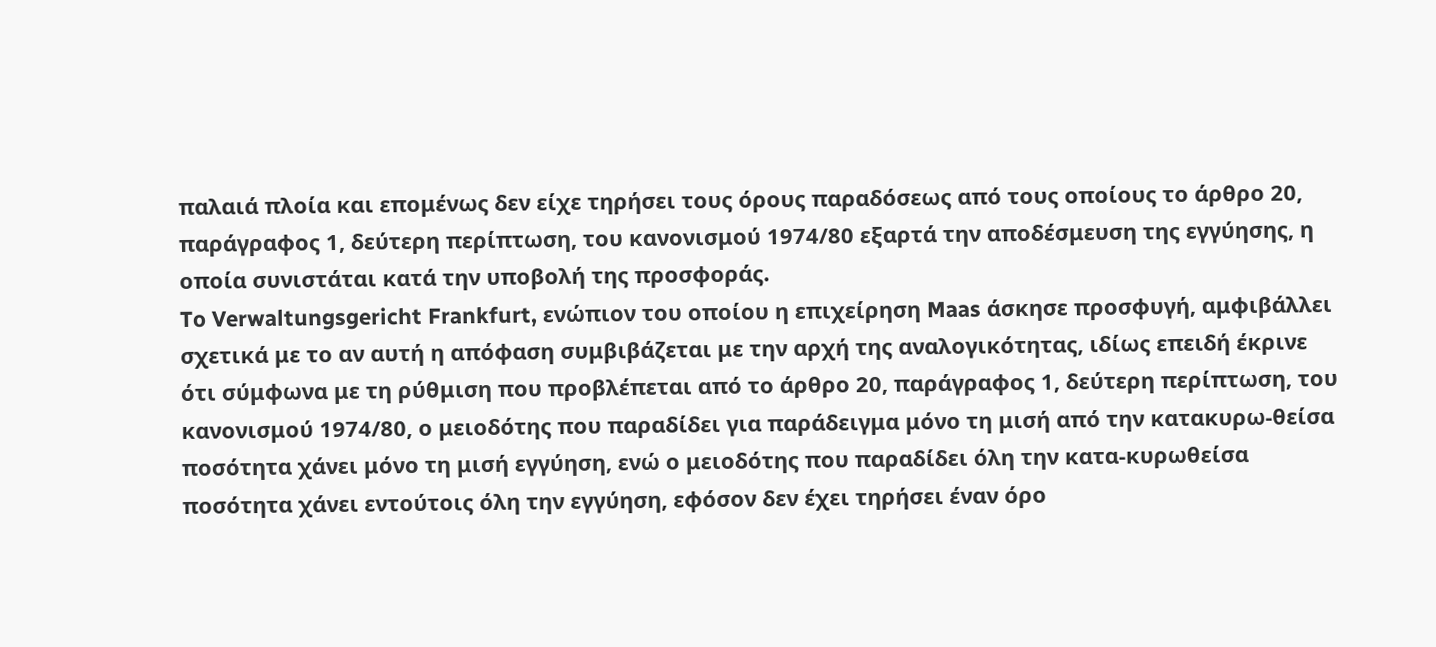παλαιά πλοία και επομένως δεν είχε τηρήσει τους όρους παραδόσεως από τους οποίους το άρθρο 20, παράγραφος 1, δεύτερη περίπτωση, του κανονισμού 1974/80 εξαρτά την αποδέσμευση της εγγύησης, η οποία συνιστάται κατά την υποβολή της προσφοράς.
To Verwaltungsgericht Frankfurt, ενώπιον του οποίου η επιχείρηση Maas άσκησε προσφυγή, αμφιβάλλει σχετικά με το αν αυτή η απόφαση συμβιβάζεται με την αρχή της αναλογικότητας, ιδίως επειδή έκρινε ότι σύμφωνα με τη ρύθμιση που προβλέπεται από το άρθρο 20, παράγραφος 1, δεύτερη περίπτωση, του κανονισμού 1974/80, ο μειοδότης που παραδίδει για παράδειγμα μόνο τη μισή από την κατακυρω-θείσα ποσότητα χάνει μόνο τη μισή εγγύηση, ενώ ο μειοδότης που παραδίδει όλη την κατα-κυρωθείσα ποσότητα χάνει εντούτοις όλη την εγγύηση, εφόσον δεν έχει τηρήσει έναν όρο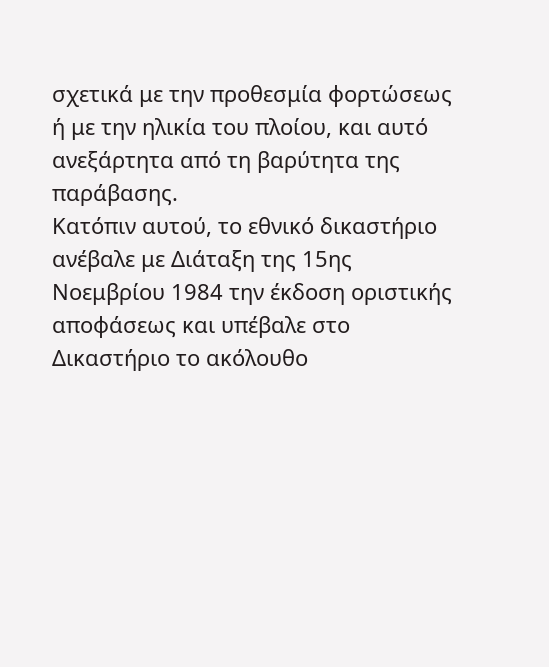σχετικά με την προθεσμία φορτώσεως ή με την ηλικία του πλοίου, και αυτό ανεξάρτητα από τη βαρύτητα της παράβασης.
Κατόπιν αυτού, το εθνικό δικαστήριο ανέβαλε με Διάταξη της 15ης Νοεμβρίου 1984 την έκδοση οριστικής αποφάσεως και υπέβαλε στο Δικαστήριο το ακόλουθο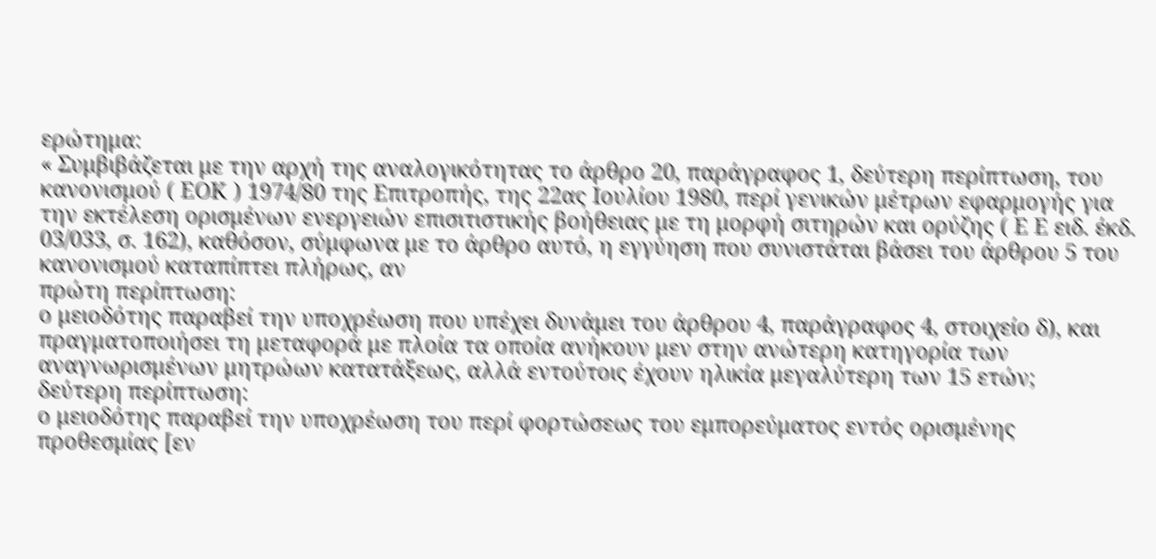ερώτημα:
« Συμβιβάζεται με την αρχή της αναλογικότητας το άρθρο 20, παράγραφος 1, δεύτερη περίπτωση, του κανονισμού ( ΕΟΚ ) 1974/80 της Επιτροπής, της 22ας Ιουλίου 1980, περί γενικών μέτρων εφαρμογής για την εκτέλεση ορισμένων ενεργειών επισιτιστικής βοήθειας με τη μορφή σιτηρών και ορύζης ( Ε Ε ειδ. έκδ. 03/033, σ. 162), καθόσον, σύμφωνα με το άρθρο αυτό, η εγγύηση που συνιστάται βάσει του άρθρου 5 του κανονισμού καταπίπτει πλήρως, αν
πρώτη περίπτωση:
ο μειοδότης παραβεί την υποχρέωση που υπέχει δυνάμει του άρθρου 4, παράγραφος 4, στοιχείο δ), και πραγματοποιήσει τη μεταφορά με πλοία τα οποία ανήκουν μεν στην ανώτερη κατηγορία των αναγνωρισμένων μητρώων κατατάξεως, αλλά εντούτοις έχουν ηλικία μεγαλύτερη των 15 ετών;
δεύτερη περίπτωση:
ο μειοδότης παραβεί την υποχρέωση του περί φορτώσεως του εμπορεύματος εντός ορισμένης προθεσμίας [εν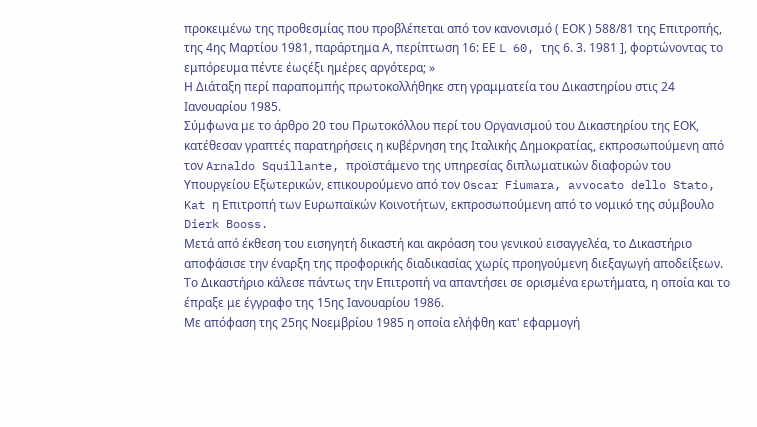προκειμένω της προθεσμίας που προβλέπεται από τον κανονισμό ( ΕΟΚ ) 588/81 της Επιτροπής, της 4ης Μαρτίου 1981, παράρτημα Α, περίπτωση 16: ΕΕ L 60, της 6. 3. 1981 ], φορτώνοντας το εμπόρευμα πέντε έωςέξι ημέρες αργότερα; »
Η Διάταξη περί παραπομπής πρωτοκολλήθηκε στη γραμματεία του Δικαστηρίου στις 24 Ιανουαρίου 1985.
Σύμφωνα με το άρθρο 20 του Πρωτοκόλλου περί του Οργανισμού του Δικαστηρίου της ΕΟΚ, κατέθεσαν γραπτές παρατηρήσεις η κυβέρνηση της Ιταλικής Δημοκρατίας, εκπροσωπούμενη από τον Arnaldo Squillante, προϊστάμενο της υπηρεσίας διπλωματικών διαφορών του Υπουργείου Εξωτερικών, επικουρούμενο από τον Oscar Fiumara, avvocato dello Stato, Kat η Επιτροπή των Ευρωπαϊκών Κοινοτήτων, εκπροσωπούμενη από το νομικό της σύμβουλο Dierk Booss.
Μετά από έκθεση του εισηγητή δικαστή και ακρόαση του γενικού εισαγγελέα, το Δικαστήριο αποφάσισε την έναρξη της προφορικής διαδικασίας χωρίς προηγούμενη διεξαγωγή αποδείξεων. Το Δικαστήριο κάλεσε πάντως την Επιτροπή να απαντήσει σε ορισμένα ερωτήματα, η οποία και το έπραξε με έγγραφο της 15ης Ιανουαρίου 1986.
Με απόφαση της 25ης Νοεμβρίου 1985 η οποία ελήφθη κατ' εφαρμογή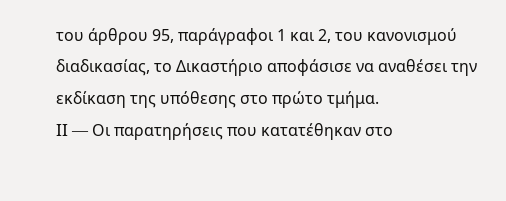του άρθρου 95, παράγραφοι 1 και 2, του κανονισμού διαδικασίας, το Δικαστήριο αποφάσισε να αναθέσει την εκδίκαση της υπόθεσης στο πρώτο τμήμα.
II — Οι παρατηρήσεις που κατατέθηκαν στο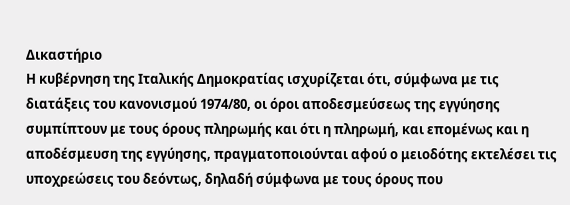Δικαστήριο
Η κυβέρνηση της Ιταλικής Δημοκρατίας ισχυρίζεται ότι, σύμφωνα με τις διατάξεις του κανονισμού 1974/80, οι όροι αποδεσμεύσεως της εγγύησης συμπίπτουν με τους όρους πληρωμής και ότι η πληρωμή, και επομένως και η αποδέσμευση της εγγύησης, πραγματοποιούνται αφού ο μειοδότης εκτελέσει τις υποχρεώσεις του δεόντως, δηλαδή σύμφωνα με τους όρους που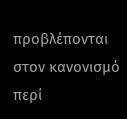προβλέπονται στον κανονισμό περί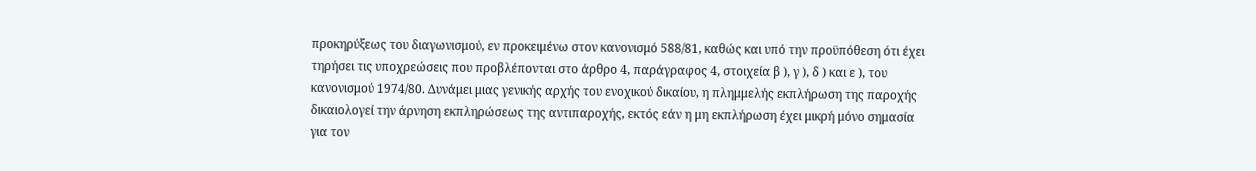προκηρύξεως του διαγωνισμού, εν προκειμένω στον κανονισμό 588/81, καθώς και υπό την προϋπόθεση ότι έχει τηρήσει τις υποχρεώσεις που προβλέπονται στο άρθρο 4, παράγραφος 4, στοιχεία β ), γ ), δ ) και ε ), του κανονισμού 1974/80. Δυνάμει μιας γενικής αρχής του ενοχικού δικαίου, η πλημμελής εκπλήρωση της παροχής δικαιολογεί την άρνηση εκπληρώσεως της αντιπαροχής, εκτός εάν η μη εκπλήρωση έχει μικρή μόνο σημασία για τον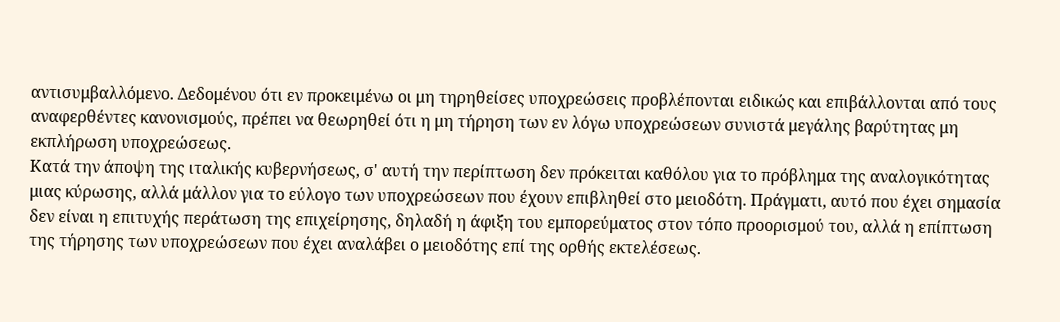αντισυμβαλλόμενο. Δεδομένου ότι εν προκειμένω οι μη τηρηθείσες υποχρεώσεις προβλέπονται ειδικώς και επιβάλλονται από τους αναφερθέντες κανονισμούς, πρέπει να θεωρηθεί ότι η μη τήρηση των εν λόγω υποχρεώσεων συνιστά μεγάλης βαρύτητας μη εκπλήρωση υποχρεώσεως.
Κατά την άποψη της ιταλικής κυβερνήσεως, σ' αυτή την περίπτωση δεν πρόκειται καθόλου για το πρόβλημα της αναλογικότητας μιας κύρωσης, αλλά μάλλον για το εύλογο των υποχρεώσεων που έχουν επιβληθεί στο μειοδότη. Πράγματι, αυτό που έχει σημασία δεν είναι η επιτυχής περάτωση της επιχείρησης, δηλαδή η άφιξη του εμπορεύματος στον τόπο προορισμού του, αλλά η επίπτωση της τήρησης των υποχρεώσεων που έχει αναλάβει ο μειοδότης επί της ορθής εκτελέσεως.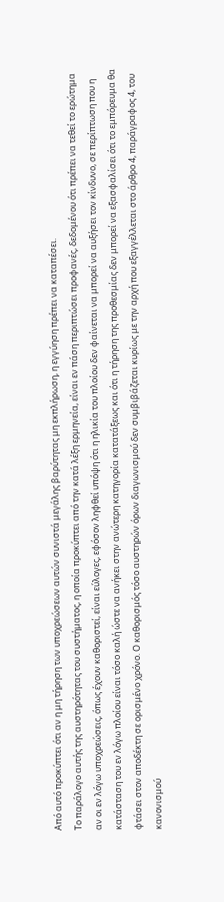Από αυτό προκύπτει ότι αν η μη τήρηση των υποχρεώσεων αυτών συνιστά μεγάλης βαρύτητας μη εκπλήρωση, η εγγύηση πρέπει να καταπέσει.
Το παράλογο αυτής της αυστηρότητας του συστήματος, η οποία προκύπτει από την κατά λέξη ερμηνεία, είναι εν πάση περιπτώσει προφανές, δεδομένου ότι πρέπει να τεθεί το ερώτημα αν οι εν λόγω υποχρεώσεις, όπως έχουν καθοριστεί, είναι εύλογες, εφόσον ληφθεί υπόψη ότι η ηλικία του πλοίου δεν φαίνεται να μπορεί να αυξήσει τον κίνδυνο, σε περίπτωση που η κατάσταση του εν λόγω πλοίου είναι τόσο καλή ώστε να ανήκει στην ανώτερη κατηγορία κατατάξεως και ότι η τήρηση της προθεσμίας δεν μπορεί να εξασφαλίσει ότι το εμπόρευμα θα φτάσει στον αποδέκτη σε ορισμένο χρόνο. Ο καθορισμός τόσο αυστηρών όρων διαγωνισμού δεν συμβιβάζεται κυρίως με την αρχή που εξαγγέλλεται στο άρθρο 4, παράγραφος 4, του κανονισμού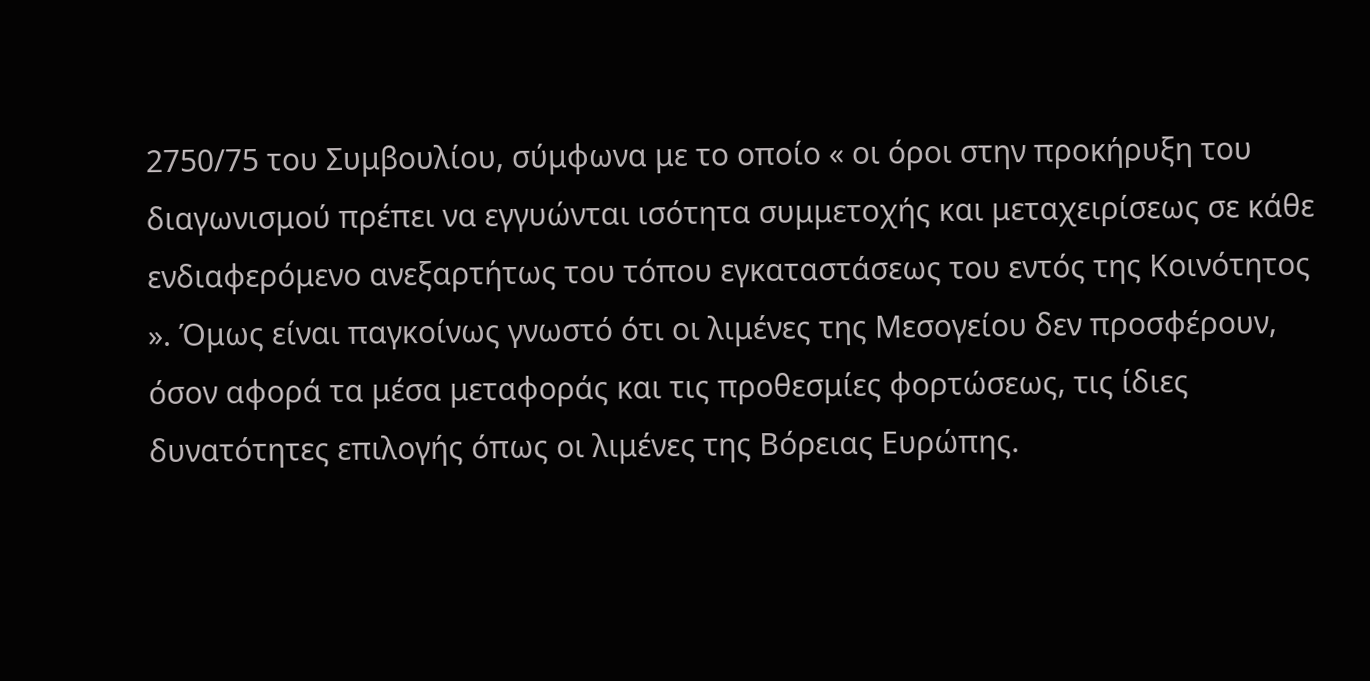2750/75 του Συμβουλίου, σύμφωνα με το οποίο « οι όροι στην προκήρυξη του διαγωνισμού πρέπει να εγγυώνται ισότητα συμμετοχής και μεταχειρίσεως σε κάθε ενδιαφερόμενο ανεξαρτήτως του τόπου εγκαταστάσεως του εντός της Κοινότητος ». Όμως είναι παγκοίνως γνωστό ότι οι λιμένες της Μεσογείου δεν προσφέρουν, όσον αφορά τα μέσα μεταφοράς και τις προθεσμίες φορτώσεως, τις ίδιες δυνατότητες επιλογής όπως οι λιμένες της Βόρειας Ευρώπης.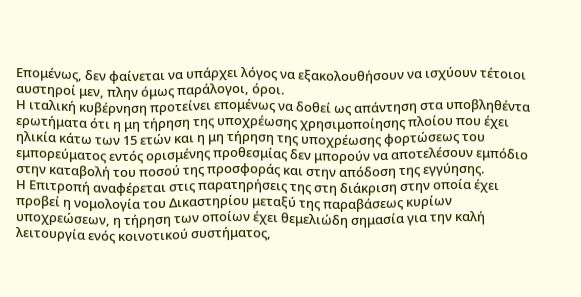Επομένως, δεν φαίνεται να υπάρχει λόγος να εξακολουθήσουν να ισχύουν τέτοιοι αυστηροί μεν, πλην όμως παράλογοι, όροι.
Η ιταλική κυβέρνηση προτείνει επομένως να δοθεί ως απάντηση στα υποβληθέντα ερωτήματα ότι η μη τήρηση της υποχρέωσης χρησιμοποίησης πλοίου που έχει ηλικία κάτω των 15 ετών και η μη τήρηση της υποχρέωσης φορτώσεως του εμπορεύματος εντός ορισμένης προθεσμίας δεν μπορούν να αποτελέσουν εμπόδιο στην καταβολή του ποσού της προσφοράς και στην απόδοση της εγγύησης.
Η Επιτροπή αναφέρεται στις παρατηρήσεις της στη διάκριση στην οποία έχει προβεί η νομολογία του Δικαστηρίου μεταξύ της παραβάσεως κυρίων υποχρεώσεων, η τήρηση των οποίων έχει θεμελιώδη σημασία για την καλή λειτουργία ενός κοινοτικού συστήματος,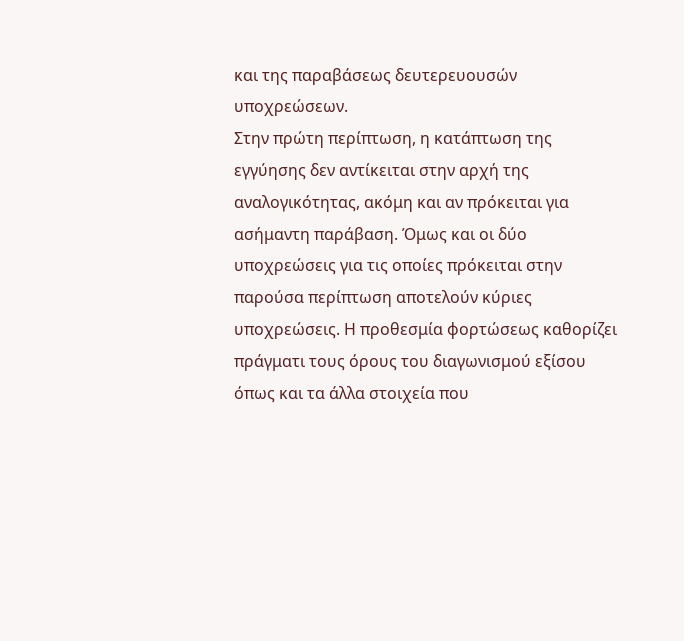και της παραβάσεως δευτερευουσών υποχρεώσεων.
Στην πρώτη περίπτωση, η κατάπτωση της εγγύησης δεν αντίκειται στην αρχή της αναλογικότητας, ακόμη και αν πρόκειται για ασήμαντη παράβαση. Όμως και οι δύο υποχρεώσεις για τις οποίες πρόκειται στην παρούσα περίπτωση αποτελούν κύριες υποχρεώσεις. Η προθεσμία φορτώσεως καθορίζει πράγματι τους όρους του διαγωνισμού εξίσου όπως και τα άλλα στοιχεία που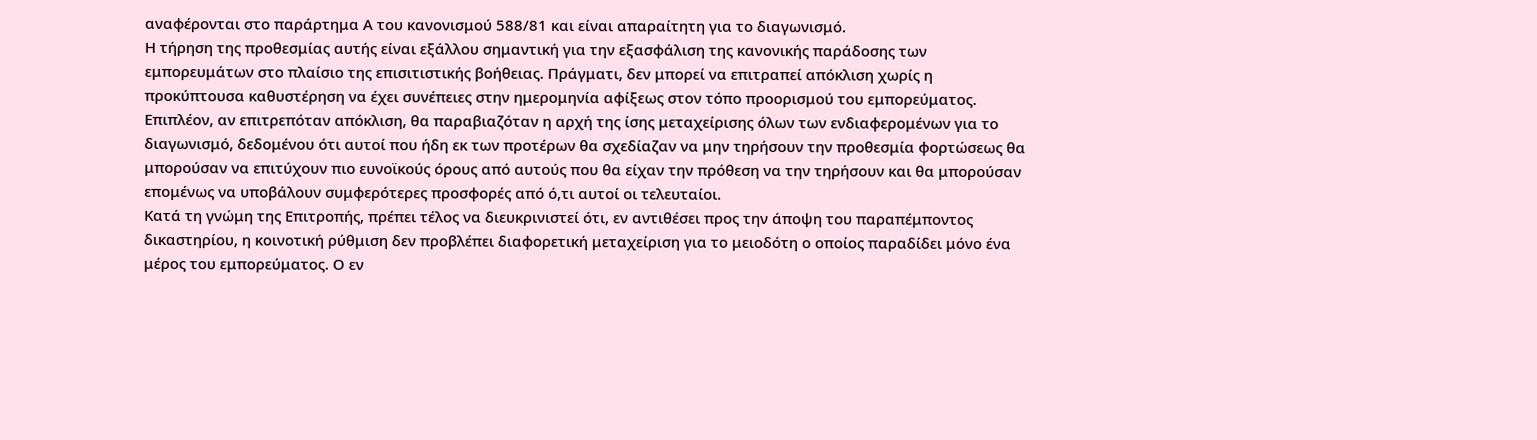αναφέρονται στο παράρτημα Α του κανονισμού 588/81 και είναι απαραίτητη για το διαγωνισμό.
Η τήρηση της προθεσμίας αυτής είναι εξάλλου σημαντική για την εξασφάλιση της κανονικής παράδοσης των εμπορευμάτων στο πλαίσιο της επισιτιστικής βοήθειας. Πράγματι, δεν μπορεί να επιτραπεί απόκλιση χωρίς η προκύπτουσα καθυστέρηση να έχει συνέπειες στην ημερομηνία αφίξεως στον τόπο προορισμού του εμπορεύματος.
Επιπλέον, αν επιτρεπόταν απόκλιση, θα παραβιαζόταν η αρχή της ίσης μεταχείρισης όλων των ενδιαφερομένων για το διαγωνισμό, δεδομένου ότι αυτοί που ήδη εκ των προτέρων θα σχεδίαζαν να μην τηρήσουν την προθεσμία φορτώσεως θα μπορούσαν να επιτύχουν πιο ευνοϊκούς όρους από αυτούς που θα είχαν την πρόθεση να την τηρήσουν και θα μπορούσαν επομένως να υποβάλουν συμφερότερες προσφορές από ό,τι αυτοί οι τελευταίοι.
Κατά τη γνώμη της Επιτροπής, πρέπει τέλος να διευκρινιστεί ότι, εν αντιθέσει προς την άποψη του παραπέμποντος δικαστηρίου, η κοινοτική ρύθμιση δεν προβλέπει διαφορετική μεταχείριση για το μειοδότη ο οποίος παραδίδει μόνο ένα μέρος του εμπορεύματος. Ο εν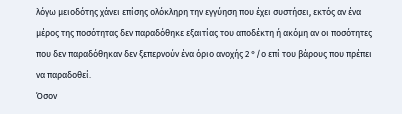λόγω μειοδότης χάνει επίσης ολόκληρη την εγγύηση που έχει συστήσει, εκτός αν ένα μέρος της ποσότητας δεν παραδόθηκε εξαιτίας του αποδέκτη ή ακόμη αν οι ποσότητες που δεν παραδόθηκαν δεν ξεπερνούν ένα όριο ανοχής 2 °/ο επί του βάρους που πρέπει να παραδοθεί.
Όσον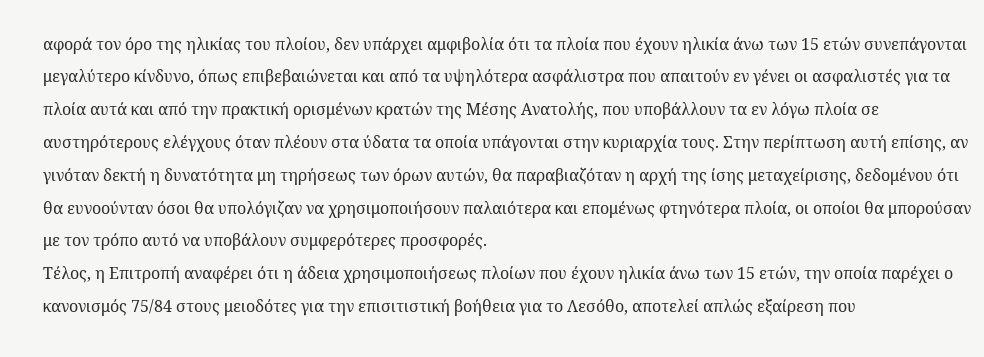αφορά τον όρο της ηλικίας του πλοίου, δεν υπάρχει αμφιβολία ότι τα πλοία που έχουν ηλικία άνω των 15 ετών συνεπάγονται μεγαλύτερο κίνδυνο, όπως επιβεβαιώνεται και από τα υψηλότερα ασφάλιστρα που απαιτούν εν γένει οι ασφαλιστές για τα πλοία αυτά και από την πρακτική ορισμένων κρατών της Μέσης Ανατολής, που υποβάλλουν τα εν λόγω πλοία σε αυστηρότερους ελέγχους όταν πλέουν στα ύδατα τα οποία υπάγονται στην κυριαρχία τους. Στην περίπτωση αυτή επίσης, αν γινόταν δεκτή η δυνατότητα μη τηρήσεως των όρων αυτών, θα παραβιαζόταν η αρχή της ίσης μεταχείρισης, δεδομένου ότι θα ευνοούνταν όσοι θα υπολόγιζαν να χρησιμοποιήσουν παλαιότερα και επομένως φτηνότερα πλοία, οι οποίοι θα μπορούσαν με τον τρόπο αυτό να υποβάλουν συμφερότερες προσφορές.
Τέλος, η Επιτροπή αναφέρει ότι η άδεια χρησιμοποιήσεως πλοίων που έχουν ηλικία άνω των 15 ετών, την οποία παρέχει ο κανονισμός 75/84 στους μειοδότες για την επισιτιστική βοήθεια για το Λεσόθο, αποτελεί απλώς εξαίρεση που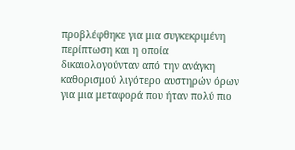προβλέφθηκε για μια συγκεκριμένη περίπτωση και η οποία δικαιολογούνταν από την ανάγκη καθορισμού λιγότερο αυστηρών όρων για μια μεταφορά που ήταν πολύ πιο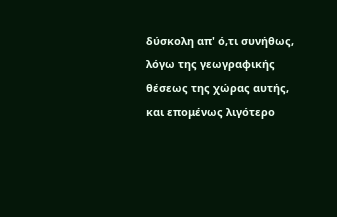δύσκολη απ' ό,τι συνήθως, λόγω της γεωγραφικής θέσεως της χώρας αυτής, και επομένως λιγότερο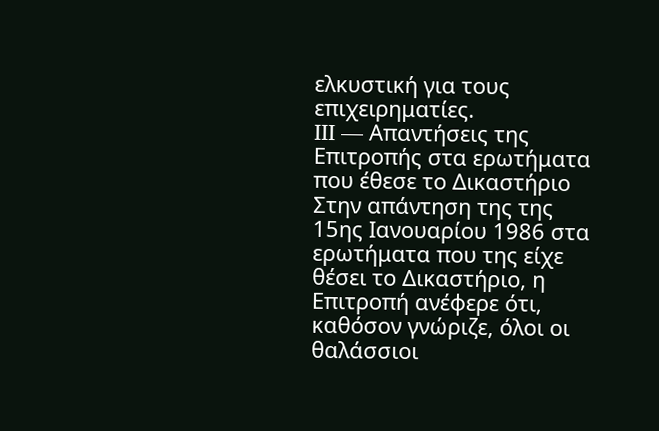ελκυστική για τους επιχειρηματίες.
III — Απαντήσεις της Επιτροπής στα ερωτήματα που έθεσε το Δικαστήριο
Στην απάντηση της της 15ης Ιανουαρίου 1986 στα ερωτήματα που της είχε θέσει το Δικαστήριο, η Επιτροπή ανέφερε ότι, καθόσον γνώριζε, όλοι οι θαλάσσιοι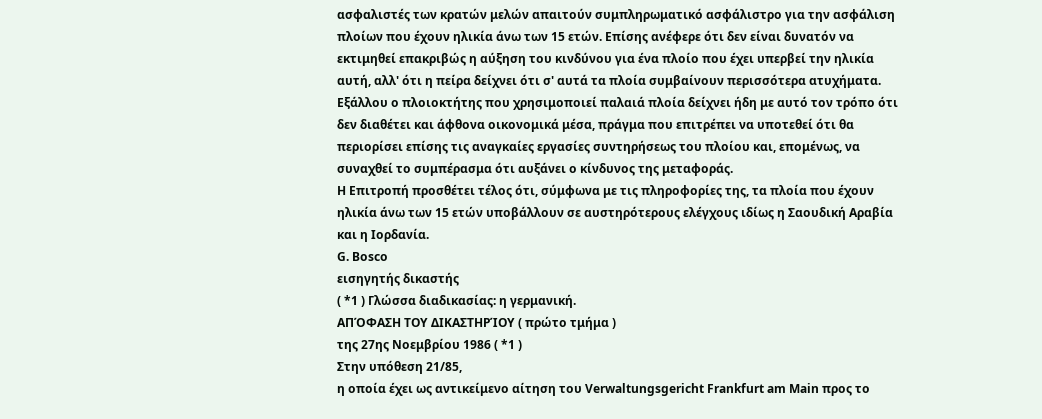ασφαλιστές των κρατών μελών απαιτούν συμπληρωματικό ασφάλιστρο για την ασφάλιση πλοίων που έχουν ηλικία άνω των 15 ετών. Επίσης ανέφερε ότι δεν είναι δυνατόν να εκτιμηθεί επακριβώς η αύξηση του κινδύνου για ένα πλοίο που έχει υπερβεί την ηλικία αυτή, αλλ' ότι η πείρα δείχνει ότι σ' αυτά τα πλοία συμβαίνουν περισσότερα ατυχήματα. Εξάλλου ο πλοιοκτήτης που χρησιμοποιεί παλαιά πλοία δείχνει ήδη με αυτό τον τρόπο ότι δεν διαθέτει και άφθονα οικονομικά μέσα, πράγμα που επιτρέπει να υποτεθεί ότι θα περιορίσει επίσης τις αναγκαίες εργασίες συντηρήσεως του πλοίου και, επομένως, να συναχθεί το συμπέρασμα ότι αυξάνει ο κίνδυνος της μεταφοράς.
Η Επιτροπή προσθέτει τέλος ότι, σύμφωνα με τις πληροφορίες της, τα πλοία που έχουν ηλικία άνω των 15 ετών υποβάλλουν σε αυστηρότερους ελέγχους ιδίως η Σαουδική Αραβία και η Ιορδανία.
G. Bosco
εισηγητής δικαστής
( *1 ) Γλώσσα διαδικασίας: η γερμανική.
ΑΠΌΦΑΣΗ ΤΟΥ ΔΙΚΑΣΤΗΡΊΟΥ ( πρώτο τμήμα )
της 27ης Νοεμβρίου 1986 ( *1 )
Στην υπόθεση 21/85,
η οποία έχει ως αντικείμενο αίτηση του Verwaltungsgericht Frankfurt am Main προς το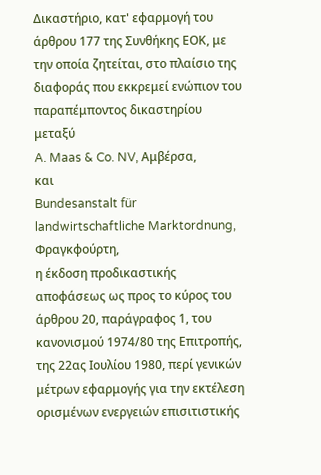Δικαστήριο, κατ' εφαρμογή του άρθρου 177 της Συνθήκης ΕΟΚ, με την οποία ζητείται, στο πλαίσιο της διαφοράς που εκκρεμεί ενώπιον του παραπέμποντος δικαστηρίου μεταξύ
A. Maas & Co. NV, Αμβέρσα,
και
Bundesanstalt für landwirtschaftliche Marktordnung, Φραγκφούρτη,
η έκδοση προδικαστικής αποφάσεως ως προς το κύρος του άρθρου 20, παράγραφος 1, του κανονισμού 1974/80 της Επιτροπής, της 22ας Ιουλίου 1980, περί γενικών μέτρων εφαρμογής για την εκτέλεση ορισμένων ενεργειών επισιτιστικής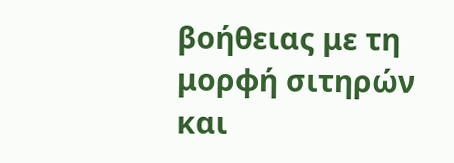βοήθειας με τη μορφή σιτηρών και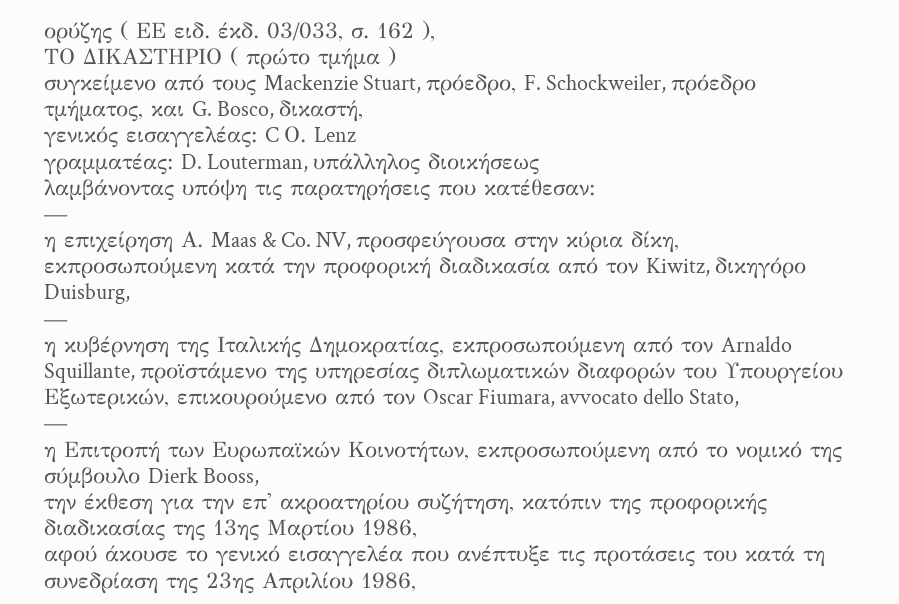ορύζης ( ΕΕ ειδ. έκδ. 03/033, σ. 162 ),
ΤΟ ΔΙΚΑΣΤΗΡΙΟ ( πρώτο τμήμα )
συγκείμενο από τους Mackenzie Stuart, πρόεδρο, F. Schockweiler, πρόεδρο τμήματος, και G. Bosco, δικαστή,
γενικός εισαγγελέας: C Ο. Lenz
γραμματέας: D. Louterman, υπάλληλος διοικήσεως
λαμβάνοντας υπόψη τις παρατηρήσεις που κατέθεσαν:
—
η επιχείρηση Α. Maas & Co. NV, προσφεύγουσα στην κύρια δίκη, εκπροσωπούμενη κατά την προφορική διαδικασία από τον Kiwitz, δικηγόρο Duisburg,
—
η κυβέρνηση της Ιταλικής Δημοκρατίας, εκπροσωπούμενη από τον Arnaldo Squillante, προϊστάμενο της υπηρεσίας διπλωματικών διαφορών του Υπουργείου Εξωτερικών, επικουρούμενο από τον Oscar Fiumara, avvocato dello Stato,
—
η Επιτροπή των Ευρωπαϊκών Κοινοτήτων, εκπροσωπούμενη από το νομικό της σύμβουλο Dierk Booss,
την έκθεση για την επ' ακροατηρίου συζήτηση, κατόπιν της προφορικής διαδικασίας της 13ης Μαρτίου 1986,
αφού άκουσε το γενικό εισαγγελέα που ανέπτυξε τις προτάσεις του κατά τη συνεδρίαση της 23ης Απριλίου 1986,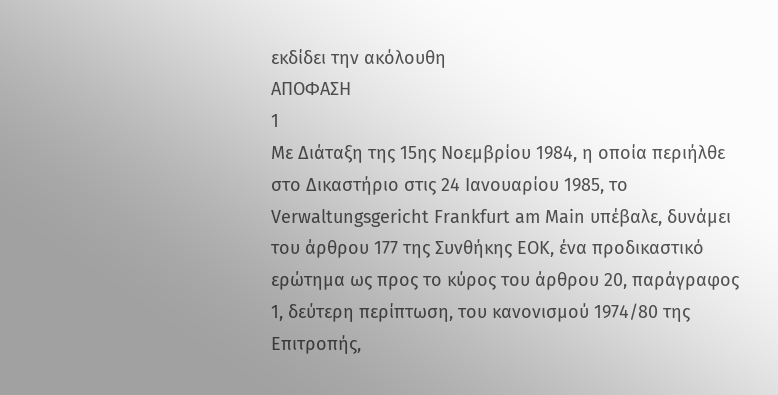εκδίδει την ακόλουθη
ΑΠΟΦΑΣΗ
1
Με Διάταξη της 15ης Νοεμβρίου 1984, η οποία περιήλθε στο Δικαστήριο στις 24 Ιανουαρίου 1985, το Verwaltungsgericht Frankfurt am Main υπέβαλε, δυνάμει του άρθρου 177 της Συνθήκης ΕΟΚ, ένα προδικαστικό ερώτημα ως προς το κύρος του άρθρου 20, παράγραφος 1, δεύτερη περίπτωση, του κανονισμού 1974/80 της Επιτροπής,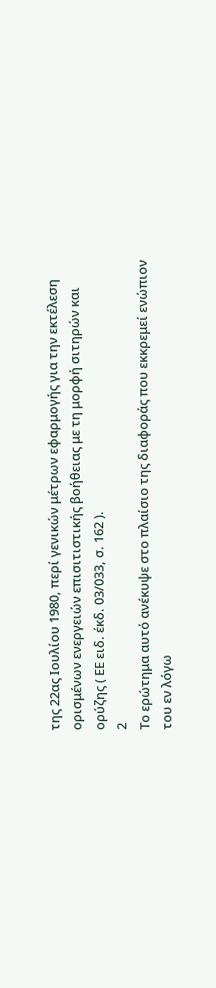της 22ας Ιουλίου 1980, περί γενικών μέτρων εφαρμογής για την εκτέλεση ορισμένων ενεργειών επισιτιστικής βοήθειας με τη μορφή σιτηρών και ορύζης ( ΕΕ ειδ. έκδ. 03/033, σ. 162 ).
2
Το ερώτημα αυτό ανέκυψε στο πλαίσιο της διαφοράς που εκκρεμεί ενώπιον του εν λόγω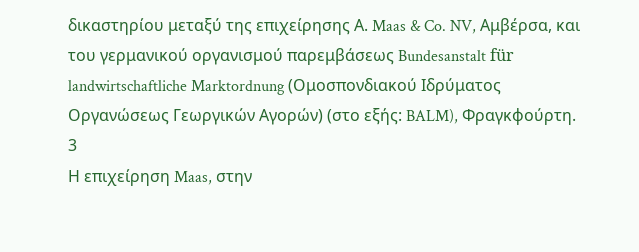δικαστηρίου μεταξύ της επιχείρησης Α. Maas & Co. NV, Αμβέρσα, και του γερμανικού οργανισμού παρεμβάσεως Bundesanstalt für landwirtschaftliche Marktordnung (Ομοσπονδιακού Ιδρύματος Οργανώσεως Γεωργικών Αγορών) (στο εξής: BALM), Φραγκφούρτη.
3
Η επιχείρηση Maas, στην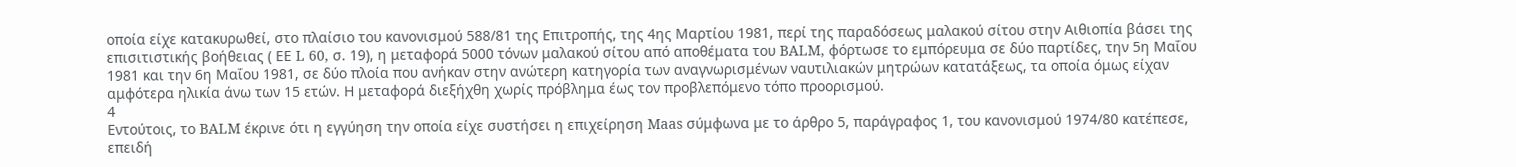οποία είχε κατακυρωθεί, στο πλαίσιο του κανονισμού 588/81 της Επιτροπής, της 4ης Μαρτίου 1981, περί της παραδόσεως μαλακού σίτου στην Αιθιοπία βάσει της επισιτιστικής βοήθειας ( ΕΕ L 60, σ. 19), η μεταφορά 5000 τόνων μαλακού σίτου από αποθέματα του BALM, φόρτωσε το εμπόρευμα σε δύο παρτίδες, την 5η Μαΐου 1981 και την 6η Μαΐου 1981, σε δύο πλοία που ανήκαν στην ανώτερη κατηγορία των αναγνωρισμένων ναυτιλιακών μητρώων κατατάξεως, τα οποία όμως είχαν αμφότερα ηλικία άνω των 15 ετών. Η μεταφορά διεξήχθη χωρίς πρόβλημα έως τον προβλεπόμενο τόπο προορισμού.
4
Εντούτοις, το BALM έκρινε ότι η εγγύηση την οποία είχε συστήσει η επιχείρηση Maas σύμφωνα με το άρθρο 5, παράγραφος 1, του κανονισμού 1974/80 κατέπεσε, επειδή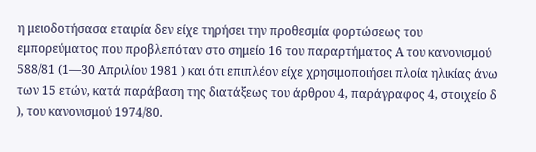η μειοδοτήσασα εταιρία δεν είχε τηρήσει την προθεσμία φορτώσεως του εμπορεύματος που προβλεπόταν στο σημείο 16 του παραρτήματος Α του κανονισμού 588/81 (1—30 Απριλίου 1981 ) και ότι επιπλέον είχε χρησιμοποιήσει πλοία ηλικίας άνω των 15 ετών, κατά παράβαση της διατάξεως του άρθρου 4, παράγραφος 4, στοιχείο δ ), του κανονισμού 1974/80.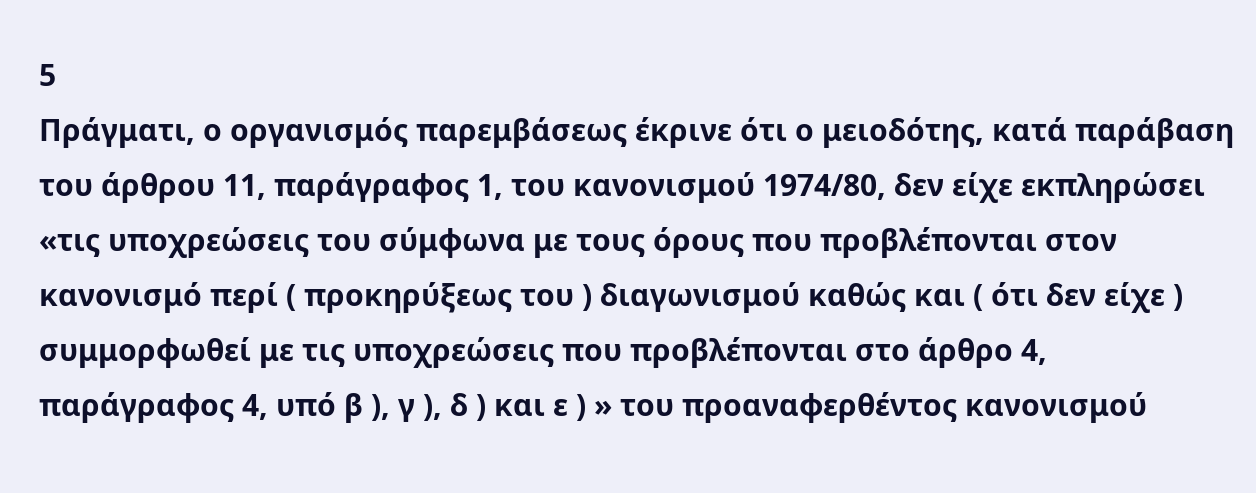5
Πράγματι, ο οργανισμός παρεμβάσεως έκρινε ότι ο μειοδότης, κατά παράβαση του άρθρου 11, παράγραφος 1, του κανονισμού 1974/80, δεν είχε εκπληρώσει «τις υποχρεώσεις του σύμφωνα με τους όρους που προβλέπονται στον κανονισμό περί ( προκηρύξεως του ) διαγωνισμού καθώς και ( ότι δεν είχε ) συμμορφωθεί με τις υποχρεώσεις που προβλέπονται στο άρθρο 4, παράγραφος 4, υπό β ), γ ), δ ) και ε ) » του προαναφερθέντος κανονισμού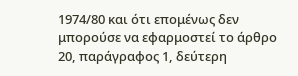1974/80 και ότι επομένως δεν μπορούσε να εφαρμοστεί το άρθρο 20, παράγραφος 1, δεύτερη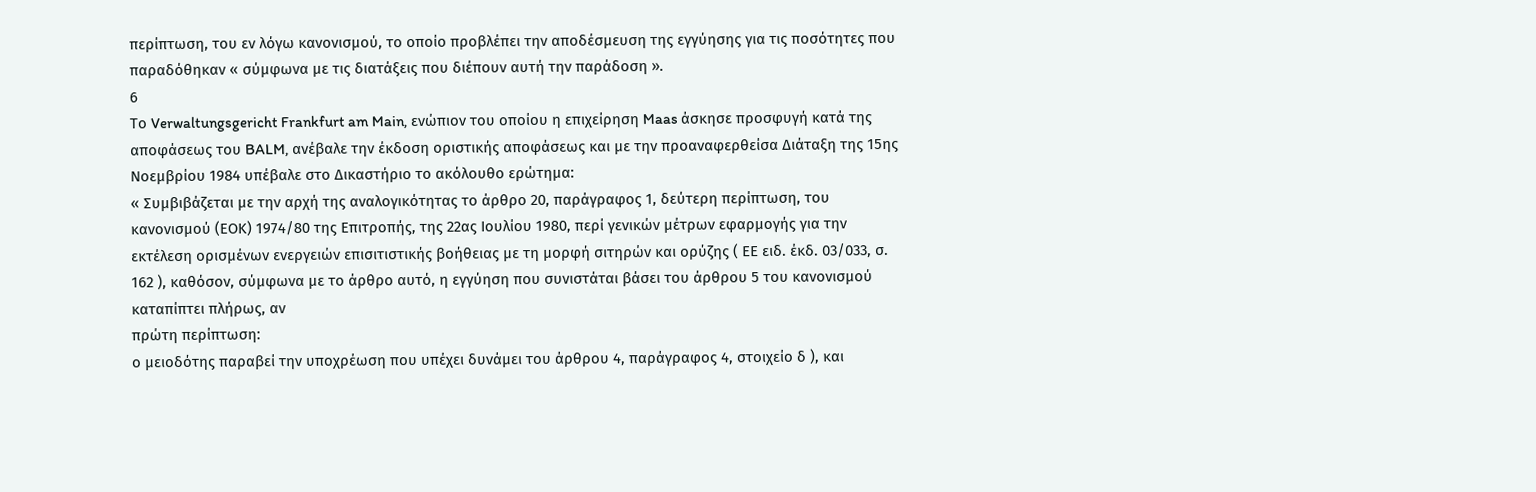περίπτωση, του εν λόγω κανονισμού, το οποίο προβλέπει την αποδέσμευση της εγγύησης για τις ποσότητες που παραδόθηκαν « σύμφωνα με τις διατάξεις που διέπουν αυτή την παράδοση ».
6
Το Verwaltungsgericht Frankfurt am Main, ενώπιον του οποίου η επιχείρηση Maas άσκησε προσφυγή κατά της αποφάσεως του BALM, ανέβαλε την έκδοση οριστικής αποφάσεως και με την προαναφερθείσα Διάταξη της 15ης Νοεμβρίου 1984 υπέβαλε στο Δικαστήριο το ακόλουθο ερώτημα:
« Συμβιβάζεται με την αρχή της αναλογικότητας το άρθρο 20, παράγραφος 1, δεύτερη περίπτωση, του κανονισμού (ΕΟΚ) 1974/80 της Επιτροπής, της 22ας Ιουλίου 1980, περί γενικών μέτρων εφαρμογής για την εκτέλεση ορισμένων ενεργειών επισιτιστικής βοήθειας με τη μορφή σιτηρών και ορύζης ( ΕΕ ειδ. έκδ. 03/033, σ. 162 ), καθόσον, σύμφωνα με το άρθρο αυτό, η εγγύηση που συνιστάται βάσει του άρθρου 5 του κανονισμού καταπίπτει πλήρως, αν
πρώτη περίπτωση:
ο μειοδότης παραβεί την υποχρέωση που υπέχει δυνάμει του άρθρου 4, παράγραφος 4, στοιχείο δ ), και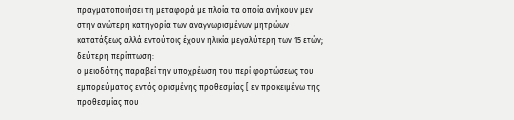πραγματοποιήσει τη μεταφορά με πλοία τα οποία ανήκουν μεν στην ανώτερη κατηγορία των αναγνωρισμένων μητρώων κατατάξεως αλλά εντούτοις έχουν ηλικία μεγαλύτερη των 15 ετών;
δεύτερη περίπτωση:
ο μειοδότης παραβεί την υποχρέωση του περί φορτώσεως του εμπορεύματος εντός ορισμένης προθεσμίας [ εν προκειμένω της προθεσμίας που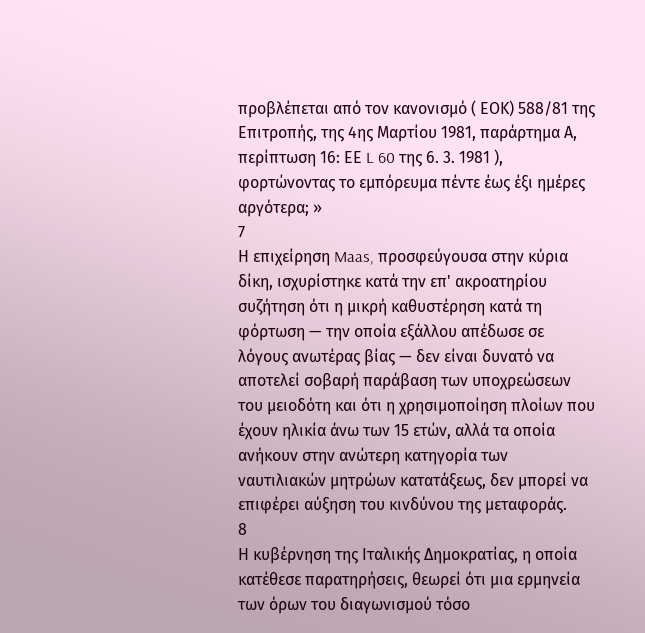προβλέπεται από τον κανονισμό ( ΕΟΚ) 588/81 της Επιτροπής, της 4ης Μαρτίου 1981, παράρτημα Α, περίπτωση 16: ΕΕ L 60 της 6. 3. 1981 ), φορτώνοντας το εμπόρευμα πέντε έως έξι ημέρες αργότερα; »
7
Η επιχείρηση Maas, προσφεύγουσα στην κύρια δίκη, ισχυρίστηκε κατά την επ' ακροατηρίου συζήτηση ότι η μικρή καθυστέρηση κατά τη φόρτωση — την οποία εξάλλου απέδωσε σε λόγους ανωτέρας βίας — δεν είναι δυνατό να αποτελεί σοβαρή παράβαση των υποχρεώσεων του μειοδότη και ότι η χρησιμοποίηση πλοίων που έχουν ηλικία άνω των 15 ετών, αλλά τα οποία ανήκουν στην ανώτερη κατηγορία των ναυτιλιακών μητρώων κατατάξεως, δεν μπορεί να επιφέρει αύξηση του κινδύνου της μεταφοράς.
8
Η κυβέρνηση της Ιταλικής Δημοκρατίας, η οποία κατέθεσε παρατηρήσεις, θεωρεί ότι μια ερμηνεία των όρων του διαγωνισμού τόσο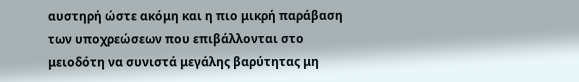αυστηρή ώστε ακόμη και η πιο μικρή παράβαση των υποχρεώσεων που επιβάλλονται στο μειοδότη να συνιστά μεγάλης βαρύτητας μη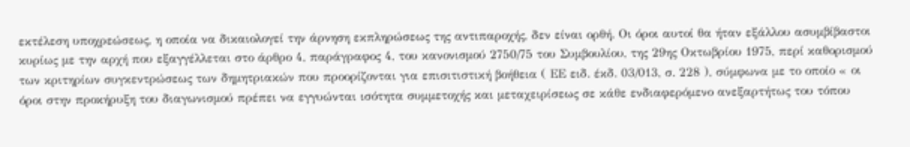εκτέλεση υποχρεώσεως, η οποία να δικαιολογεί την άρνηση εκπληρώσεως της αντιπαροχής, δεν είναι ορθή. Οι όροι αυτοί θα ήταν εξάλλου ασυμβίβαστοι κυρίως με την αρχή που εξαγγέλλεται στο άρθρο 4, παράγραφος 4, του κανονισμού 2750/75 του Συμβουλίου, της 29ης Οκτωβρίου 1975, περί καθορισμού των κριτηρίων συγκεντρώσεως των δημητριακών που προορίζονται για επισιτιστική βοήθεια ( ΕΕ ειδ. έκδ. 03/013, σ. 228 ), σύμφωνα με το οποίο « οι όροι στην προκήρυξη του διαγωνισμού πρέπει να εγγυώνται ισότητα συμμετοχής και μεταχειρίσεως σε κάθε ενδιαφερόμενο ανεξαρτήτως του τόπου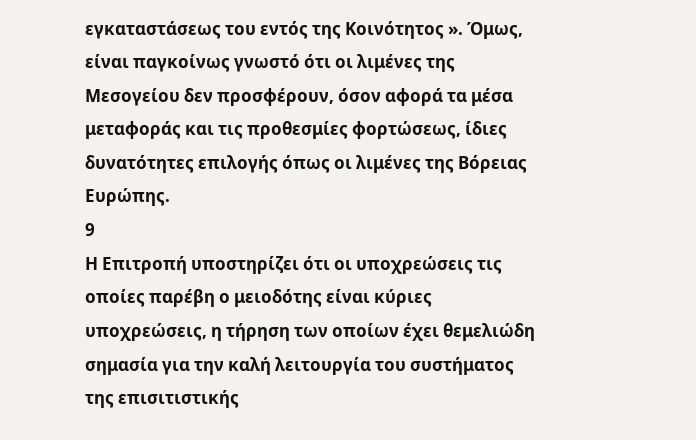εγκαταστάσεως του εντός της Κοινότητος ». Όμως, είναι παγκοίνως γνωστό ότι οι λιμένες της Μεσογείου δεν προσφέρουν, όσον αφορά τα μέσα μεταφοράς και τις προθεσμίες φορτώσεως, ίδιες δυνατότητες επιλογής όπως οι λιμένες της Βόρειας Ευρώπης.
9
Η Επιτροπή υποστηρίζει ότι οι υποχρεώσεις τις οποίες παρέβη ο μειοδότης είναι κύριες υποχρεώσεις, η τήρηση των οποίων έχει θεμελιώδη σημασία για την καλή λειτουργία του συστήματος της επισιτιστικής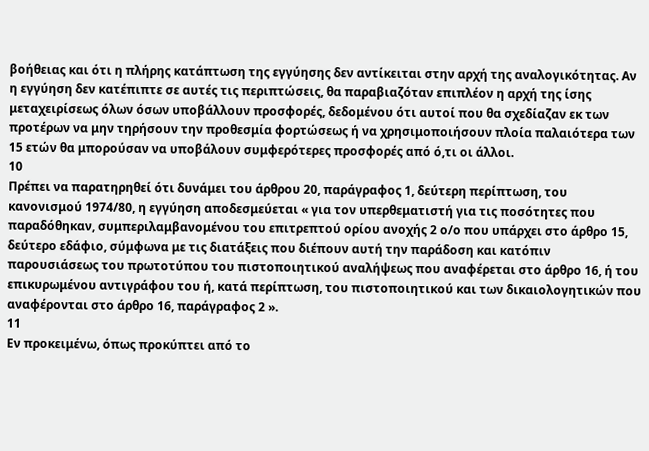βοήθειας και ότι η πλήρης κατάπτωση της εγγύησης δεν αντίκειται στην αρχή της αναλογικότητας. Αν η εγγύηση δεν κατέπιπτε σε αυτές τις περιπτώσεις, θα παραβιαζόταν επιπλέον η αρχή της ίσης μεταχειρίσεως όλων όσων υποβάλλουν προσφορές, δεδομένου ότι αυτοί που θα σχεδίαζαν εκ των προτέρων να μην τηρήσουν την προθεσμία φορτώσεως ή να χρησιμοποιήσουν πλοία παλαιότερα των 15 ετών θα μπορούσαν να υποβάλουν συμφερότερες προσφορές από ό,τι οι άλλοι.
10
Πρέπει να παρατηρηθεί ότι δυνάμει του άρθρου 20, παράγραφος 1, δεύτερη περίπτωση, του κανονισμού 1974/80, η εγγύηση αποδεσμεύεται « για τον υπερθεματιστή για τις ποσότητες που παραδόθηκαν, συμπεριλαμβανομένου του επιτρεπτού ορίου ανοχής 2 ο/ο που υπάρχει στο άρθρο 15, δεύτερο εδάφιο, σύμφωνα με τις διατάξεις που διέπουν αυτή την παράδοση και κατόπιν παρουσιάσεως του πρωτοτύπου του πιστοποιητικού αναλήψεως που αναφέρεται στο άρθρο 16, ή του επικυρωμένου αντιγράφου του ή, κατά περίπτωση, του πιστοποιητικού και των δικαιολογητικών που αναφέρονται στο άρθρο 16, παράγραφος 2 ».
11
Εν προκειμένω, όπως προκύπτει από το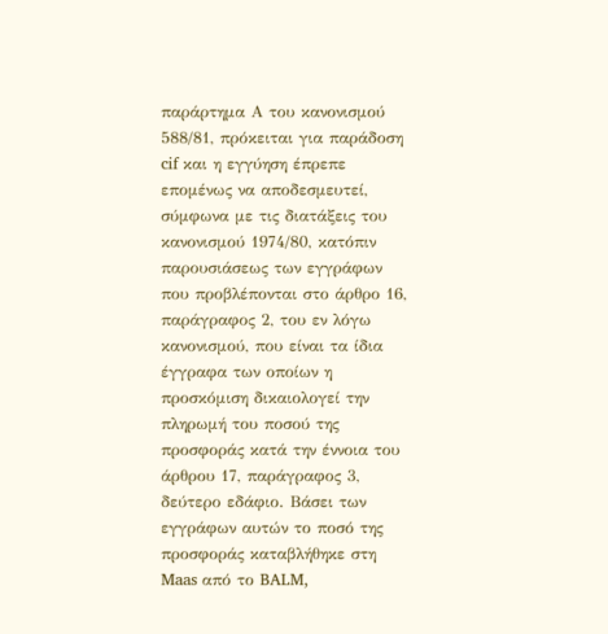παράρτημα Α του κανονισμού 588/81, πρόκειται για παράδοση cif και η εγγύηση έπρεπε επομένως να αποδεσμευτεί, σύμφωνα με τις διατάξεις του κανονισμού 1974/80, κατόπιν παρουσιάσεως των εγγράφων που προβλέπονται στο άρθρο 16, παράγραφος 2, του εν λόγω κανονισμού, που είναι τα ίδια έγγραφα των οποίων η προσκόμιση δικαιολογεί την πληρωμή του ποσού της προσφοράς κατά την έννοια του άρθρου 17, παράγραφος 3, δεύτερο εδάφιο. Βάσει των εγγράφων αυτών το ποσό της προσφοράς καταβλήθηκε στη Maas από το BALM,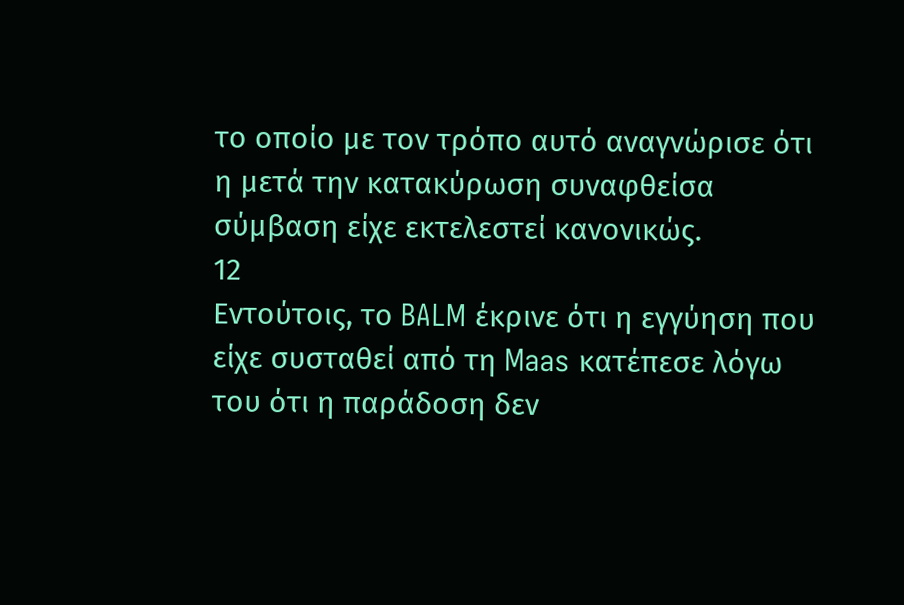το οποίο με τον τρόπο αυτό αναγνώρισε ότι η μετά την κατακύρωση συναφθείσα σύμβαση είχε εκτελεστεί κανονικώς.
12
Εντούτοις, το BALM έκρινε ότι η εγγύηση που είχε συσταθεί από τη Maas κατέπεσε λόγω του ότι η παράδοση δεν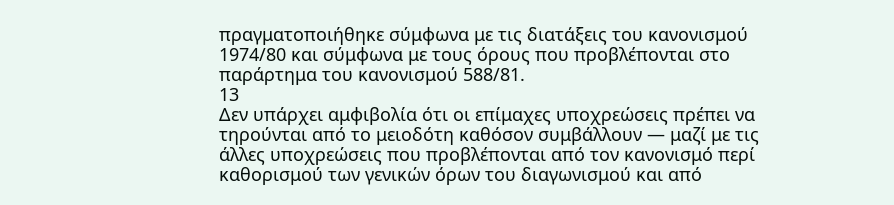πραγματοποιήθηκε σύμφωνα με τις διατάξεις του κανονισμού 1974/80 και σύμφωνα με τους όρους που προβλέπονται στο παράρτημα του κανονισμού 588/81.
13
Δεν υπάρχει αμφιβολία ότι οι επίμαχες υποχρεώσεις πρέπει να τηρούνται από το μειοδότη καθόσον συμβάλλουν — μαζί με τις άλλες υποχρεώσεις που προβλέπονται από τον κανονισμό περί καθορισμού των γενικών όρων του διαγωνισμού και από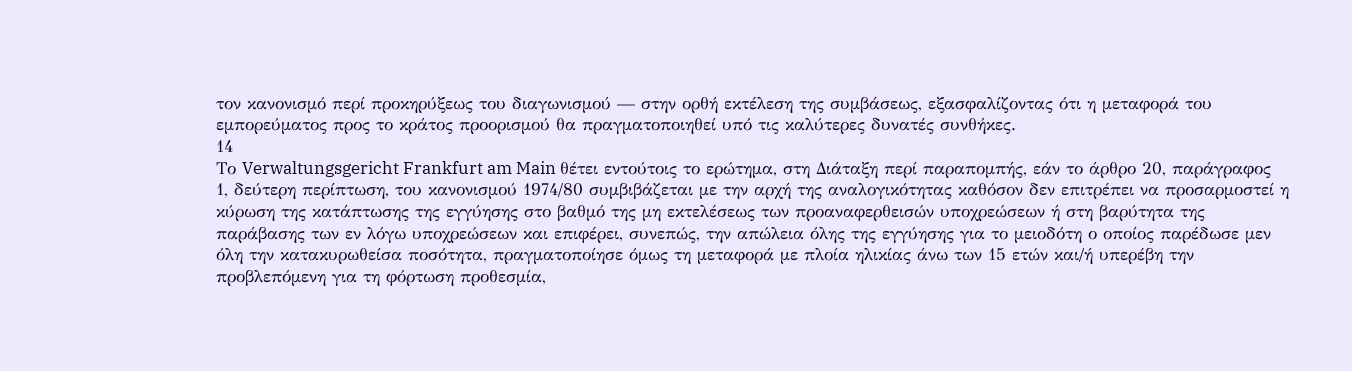τον κανονισμό περί προκηρύξεως του διαγωνισμού — στην ορθή εκτέλεση της συμβάσεως, εξασφαλίζοντας ότι η μεταφορά του εμπορεύματος προς το κράτος προορισμού θα πραγματοποιηθεί υπό τις καλύτερες δυνατές συνθήκες.
14
Το Verwaltungsgericht Frankfurt am Main θέτει εντούτοις το ερώτημα, στη Διάταξη περί παραπομπής, εάν το άρθρο 20, παράγραφος 1, δεύτερη περίπτωση, του κανονισμού 1974/80 συμβιβάζεται με την αρχή της αναλογικότητας καθόσον δεν επιτρέπει να προσαρμοστεί η κύρωση της κατάπτωσης της εγγύησης στο βαθμό της μη εκτελέσεως των προαναφερθεισών υποχρεώσεων ή στη βαρύτητα της παράβασης των εν λόγω υποχρεώσεων και επιφέρει, συνεπώς, την απώλεια όλης της εγγύησης για το μειοδότη ο οποίος παρέδωσε μεν όλη την κατακυρωθείσα ποσότητα, πραγματοποίησε όμως τη μεταφορά με πλοία ηλικίας άνω των 15 ετών και/ή υπερέβη την προβλεπόμενη για τη φόρτωση προθεσμία,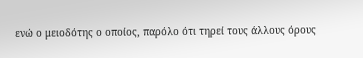ενώ ο μειοδότης ο οποίος, παρόλο ότι τηρεί τους άλλους όρους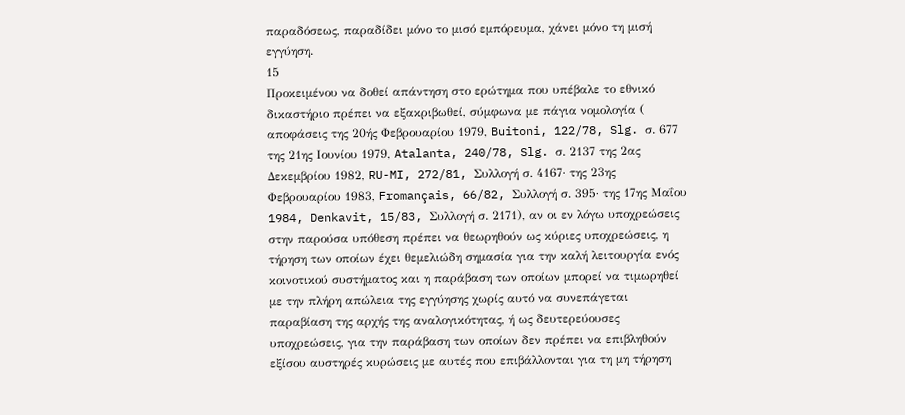παραδόσεως, παραδίδει μόνο το μισό εμπόρευμα, χάνει μόνο τη μισή εγγύηση.
15
Προκειμένου να δοθεί απάντηση στο ερώτημα που υπέβαλε το εθνικό δικαστήριο πρέπει να εξακριβωθεί, σύμφωνα με πάγια νομολογία ( αποφάσεις της 20ής Φεβρουαρίου 1979, Buitoni, 122/78, Slg. σ. 677 της 21ης Ιουνίου 1979, Atalanta, 240/78, Slg. σ. 2137 της 2ας Δεκεμβρίου 1982, RU-MI, 272/81, Συλλογή σ. 4167· της 23ης Φεβρουαρίου 1983, Fromançais, 66/82, Συλλογή σ. 395· της 17ης Μαΐου 1984, Denkavit, 15/83, Συλλογή σ. 2171), αν οι εν λόγω υποχρεώσεις στην παρούσα υπόθεση πρέπει να θεωρηθούν ως κύριες υποχρεώσεις, η τήρηση των οποίων έχει θεμελιώδη σημασία για την καλή λειτουργία ενός κοινοτικού συστήματος και η παράβαση των οποίων μπορεί να τιμωρηθεί με την πλήρη απώλεια της εγγύησης χωρίς αυτό να συνεπάγεται παραβίαση της αρχής της αναλογικότητας, ή ως δευτερεύουσες υποχρεώσεις, για την παράβαση των οποίων δεν πρέπει να επιβληθούν εξίσου αυστηρές κυρώσεις με αυτές που επιβάλλονται για τη μη τήρηση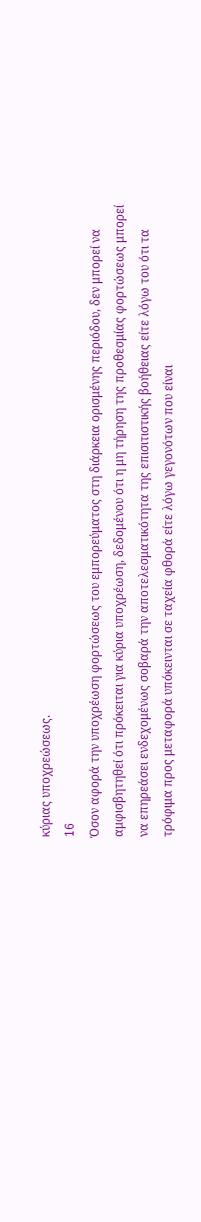κύριας υποχρεώσεως.
16
Όσον αφορά την υποχρέωση φορτώσεως του εμπορεύματος στη διάρκεια ορισμένης περιόδου, δεν μπορεί να αμφισβητηθεί ότι πρόκειται για κύρια υποχρέωση, δεδομένου ότι η μη τήρηση της προθεσμίας φορτώσεως μπορεί να επηρεάσει ενδεχομένως σοβαρά την αποτελεσματικότητα της επισιτιστικής βοήθειας είτε λόγω του ότι τα τρόφιμα προς μεταφορά υπόκεινται σε ταχεία φθορά είτε λόγω γεγονότων που είναι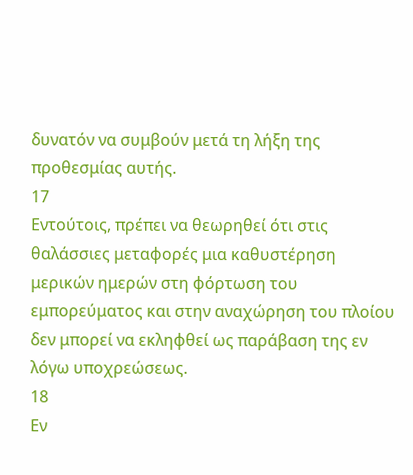δυνατόν να συμβούν μετά τη λήξη της προθεσμίας αυτής.
17
Εντούτοις, πρέπει να θεωρηθεί ότι στις θαλάσσιες μεταφορές μια καθυστέρηση μερικών ημερών στη φόρτωση του εμπορεύματος και στην αναχώρηση του πλοίου δεν μπορεί να εκληφθεί ως παράβαση της εν λόγω υποχρεώσεως.
18
Εν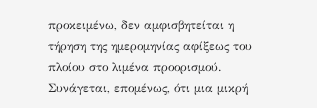προκειμένω, δεν αμφισβητείται η τήρηση της ημερομηνίας αφίξεως του πλοίου στο λιμένα προορισμού. Συνάγεται, επομένως, ότι μια μικρή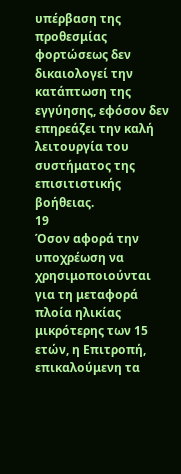υπέρβαση της προθεσμίας φορτώσεως δεν δικαιολογεί την κατάπτωση της εγγύησης, εφόσον δεν επηρεάζει την καλή λειτουργία του συστήματος της επισιτιστικής βοήθειας.
19
Όσον αφορά την υποχρέωση να χρησιμοποιούνται για τη μεταφορά πλοία ηλικίας μικρότερης των 15 ετών, η Επιτροπή, επικαλούμενη τα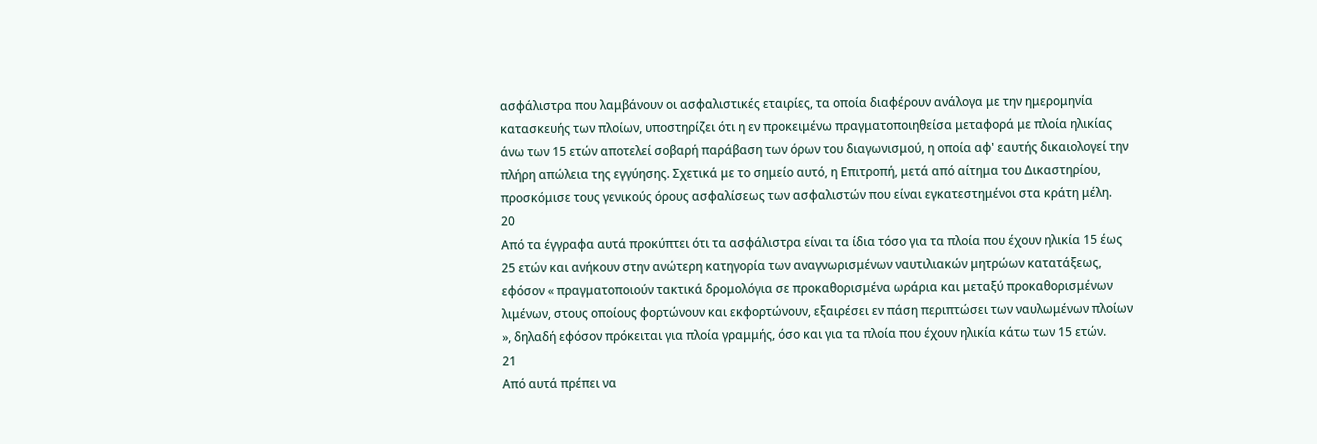ασφάλιστρα που λαμβάνουν οι ασφαλιστικές εταιρίες, τα οποία διαφέρουν ανάλογα με την ημερομηνία κατασκευής των πλοίων, υποστηρίζει ότι η εν προκειμένω πραγματοποιηθείσα μεταφορά με πλοία ηλικίας άνω των 15 ετών αποτελεί σοβαρή παράβαση των όρων του διαγωνισμού, η οποία αφ' εαυτής δικαιολογεί την πλήρη απώλεια της εγγύησης. Σχετικά με το σημείο αυτό, η Επιτροπή, μετά από αίτημα του Δικαστηρίου, προσκόμισε τους γενικούς όρους ασφαλίσεως των ασφαλιστών που είναι εγκατεστημένοι στα κράτη μέλη.
20
Από τα έγγραφα αυτά προκύπτει ότι τα ασφάλιστρα είναι τα ίδια τόσο για τα πλοία που έχουν ηλικία 15 έως 25 ετών και ανήκουν στην ανώτερη κατηγορία των αναγνωρισμένων ναυτιλιακών μητρώων κατατάξεως, εφόσον « πραγματοποιούν τακτικά δρομολόγια σε προκαθορισμένα ωράρια και μεταξύ προκαθορισμένων λιμένων, στους οποίους φορτώνουν και εκφορτώνουν, εξαιρέσει εν πάση περιπτώσει των ναυλωμένων πλοίων », δηλαδή εφόσον πρόκειται για πλοία γραμμής, όσο και για τα πλοία που έχουν ηλικία κάτω των 15 ετών.
21
Από αυτά πρέπει να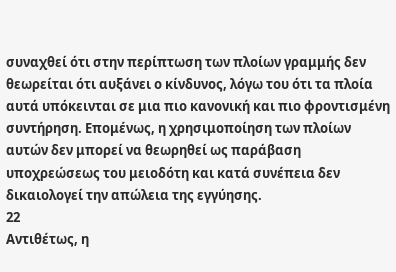συναχθεί ότι στην περίπτωση των πλοίων γραμμής δεν θεωρείται ότι αυξάνει ο κίνδυνος, λόγω του ότι τα πλοία αυτά υπόκεινται σε μια πιο κανονική και πιο φροντισμένη συντήρηση. Επομένως, η χρησιμοποίηση των πλοίων αυτών δεν μπορεί να θεωρηθεί ως παράβαση υποχρεώσεως του μειοδότη και κατά συνέπεια δεν δικαιολογεί την απώλεια της εγγύησης.
22
Αντιθέτως, η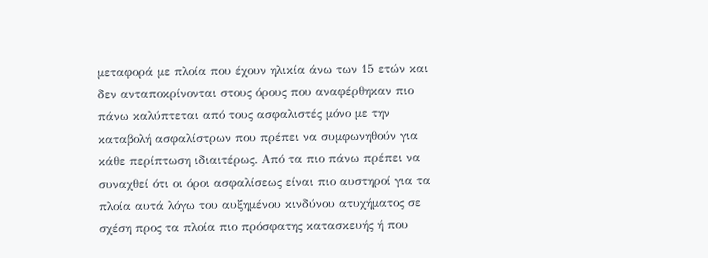μεταφορά με πλοία που έχουν ηλικία άνω των 15 ετών και δεν ανταποκρίνονται στους όρους που αναφέρθηκαν πιο πάνω καλύπτεται από τους ασφαλιστές μόνο με την καταβολή ασφαλίστρων που πρέπει να συμφωνηθούν για κάθε περίπτωση ιδιαιτέρως. Από τα πιο πάνω πρέπει να συναχθεί ότι οι όροι ασφαλίσεως είναι πιο αυστηροί για τα πλοία αυτά λόγω του αυξημένου κινδύνου ατυχήματος σε σχέση προς τα πλοία πιο πρόσφατης κατασκευής ή που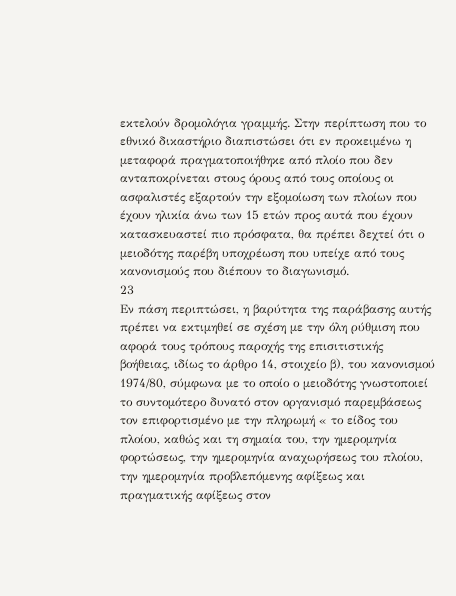εκτελούν δρομολόγια γραμμής. Στην περίπτωση που το εθνικό δικαστήριο διαπιστώσει ότι εν προκειμένω η μεταφορά πραγματοποιήθηκε από πλοίο που δεν ανταποκρίνεται στους όρους από τους οποίους οι ασφαλιστές εξαρτούν την εξομοίωση των πλοίων που έχουν ηλικία άνω των 15 ετών προς αυτά που έχουν κατασκευαστεί πιο πρόσφατα, θα πρέπει δεχτεί ότι ο μειοδότης παρέβη υποχρέωση που υπείχε από τους κανονισμούς που διέπουν το διαγωνισμό.
23
Εν πάση περιπτώσει, η βαρύτητα της παράβασης αυτής πρέπει να εκτιμηθεί σε σχέση με την όλη ρύθμιση που αφορά τους τρόπους παροχής της επισιτιστικής βοήθειας, ιδίως το άρθρο 14, στοιχείο β), του κανονισμού 1974/80, σύμφωνα με το οποίο ο μειοδότης γνωστοποιεί το συντομότερο δυνατό στον οργανισμό παρεμβάσεως τον επιφορτισμένο με την πληρωμή « το είδος του πλοίου, καθώς και τη σημαία του, την ημερομηνία φορτώσεως, την ημερομηνία αναχωρήσεως του πλοίου, την ημερομηνία προβλεπόμενης αφίξεως και πραγματικής αφίξεως στον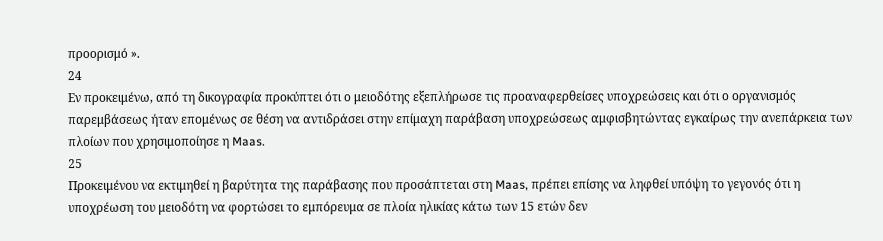προορισμό ».
24
Εν προκειμένω, από τη δικογραφία προκύπτει ότι ο μειοδότης εξεπλήρωσε τις προαναφερθείσες υποχρεώσεις και ότι ο οργανισμός παρεμβάσεως ήταν επομένως σε θέση να αντιδράσει στην επίμαχη παράβαση υποχρεώσεως αμφισβητώντας εγκαίρως την ανεπάρκεια των πλοίων που χρησιμοποίησε η Maas.
25
Προκειμένου να εκτιμηθεί η βαρύτητα της παράβασης που προσάπτεται στη Maas, πρέπει επίσης να ληφθεί υπόψη το γεγονός ότι η υποχρέωση του μειοδότη να φορτώσει το εμπόρευμα σε πλοία ηλικίας κάτω των 15 ετών δεν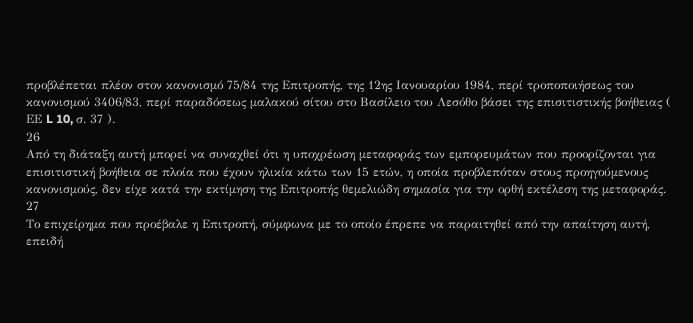προβλέπεται πλέον στον κανονισμό 75/84 της Επιτροπής, της 12ης Ιανουαρίου 1984, περί τροποποιήσεως του κανονισμού 3406/83, περί παραδόσεως μαλακού σίτου στο Βασίλειο του Λεσόθο βάσει της επισιτιστικής βοήθειας ( ΕΕ L 10, σ. 37 ).
26
Από τη διάταξη αυτή μπορεί να συναχθεί ότι η υποχρέωση μεταφοράς των εμπορευμάτων που προορίζονται για επισιτιστική βοήθεια σε πλοία που έχουν ηλικία κάτω των 15 ετών, η οποία προβλεπόταν στους προηγούμενους κανονισμούς, δεν είχε κατά την εκτίμηση της Επιτροπής θεμελιώδη σημασία για την ορθή εκτέλεση της μεταφοράς.
27
Το επιχείρημα που προέβαλε η Επιτροπή, σύμφωνα με το οποίο έπρεπε να παραιτηθεί από την απαίτηση αυτή, επειδή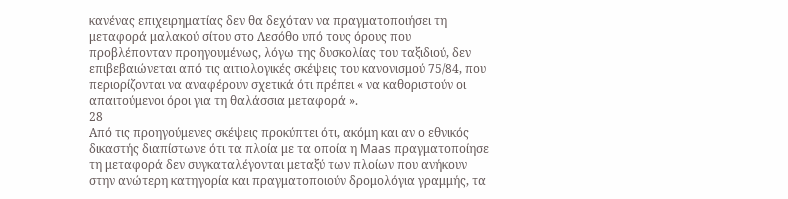κανένας επιχειρηματίας δεν θα δεχόταν να πραγματοποιήσει τη μεταφορά μαλακού σίτου στο Λεσόθο υπό τους όρους που προβλέπονταν προηγουμένως, λόγω της δυσκολίας του ταξιδιού, δεν επιβεβαιώνεται από τις αιτιολογικές σκέψεις του κανονισμού 75/84, που περιορίζονται να αναφέρουν σχετικά ότι πρέπει « να καθοριστούν οι απαιτούμενοι όροι για τη θαλάσσια μεταφορά ».
28
Από τις προηγούμενες σκέψεις προκύπτει ότι, ακόμη και αν ο εθνικός δικαστής διαπίστωνε ότι τα πλοία με τα οποία η Maas πραγματοποίησε τη μεταφορά δεν συγκαταλέγονται μεταξύ των πλοίων που ανήκουν στην ανώτερη κατηγορία και πραγματοποιούν δρομολόγια γραμμής, τα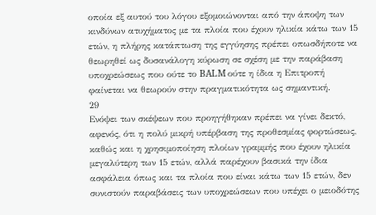οποία εξ αυτού του λόγου εξομοιώνονται από την άποψη των κινδύνων ατυχήματος με τα πλοία που έχουν ηλικία κάτω των 15 ετών, η πλήρης κατάπτωση της εγγύησης πρέπει οπωσδήποτε να θεωρηθεί ως δυσανάλογη κύρωση σε σχέση με την παράβαση υποχρεώσεως που ούτε το BALM ούτε η ίδια η Επιτροπή φαίνεται να θεωρούν στην πραγματικότητα ως σημαντική.
29
Ενόψει των σκέψεων που προηγήθηκαν πρέπει να γίνει δεκτό, αφενός, ότι η πολύ μικρή υπέρβαση της προθεσμίας φορτώσεως, καθώς και η χρησιμοποίηση πλοίων γραμμής που έχουν ηλικία μεγαλύτερη των 15 ετών, αλλά παρέχουν βασικά την ίδια ασφάλεια όπως και τα πλοία που είναι κάτω των 15 ετών, δεν συνιστούν παραβάσεις των υποχρεώσεων που υπέχει ο μειοδότης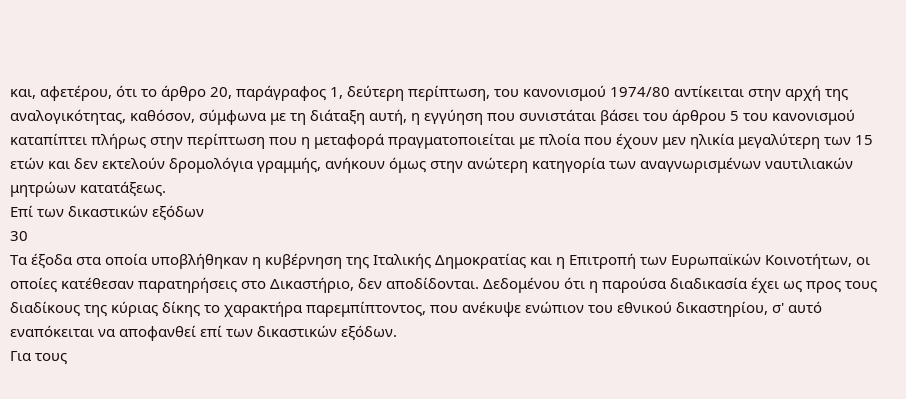και, αφετέρου, ότι το άρθρο 20, παράγραφος 1, δεύτερη περίπτωση, του κανονισμού 1974/80 αντίκειται στην αρχή της αναλογικότητας, καθόσον, σύμφωνα με τη διάταξη αυτή, η εγγύηση που συνιστάται βάσει του άρθρου 5 του κανονισμού καταπίπτει πλήρως στην περίπτωση που η μεταφορά πραγματοποιείται με πλοία που έχουν μεν ηλικία μεγαλύτερη των 15 ετών και δεν εκτελούν δρομολόγια γραμμής, ανήκουν όμως στην ανώτερη κατηγορία των αναγνωρισμένων ναυτιλιακών μητρώων κατατάξεως.
Επί των δικαστικών εξόδων
30
Τα έξοδα στα οποία υποβλήθηκαν η κυβέρνηση της Ιταλικής Δημοκρατίας και η Επιτροπή των Ευρωπαϊκών Κοινοτήτων, οι οποίες κατέθεσαν παρατηρήσεις στο Δικαστήριο, δεν αποδίδονται. Δεδομένου ότι η παρούσα διαδικασία έχει ως προς τους διαδίκους της κύριας δίκης το χαρακτήρα παρεμπίπτοντος, που ανέκυψε ενώπιον του εθνικού δικαστηρίου, σ' αυτό εναπόκειται να αποφανθεί επί των δικαστικών εξόδων.
Για τους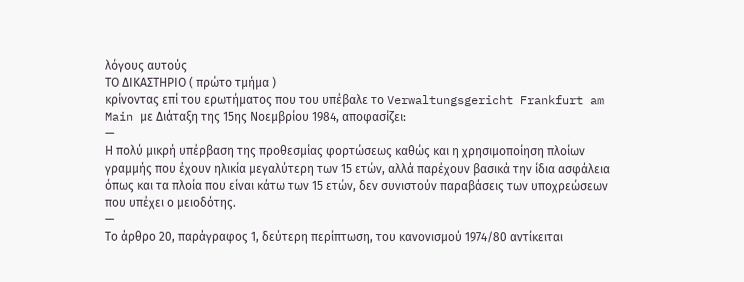λόγους αυτούς
ΤΟ ΔΙΚΑΣΤΗΡΙΟ ( πρώτο τμήμα )
κρίνοντας επί του ερωτήματος που του υπέβαλε το Verwaltungsgericht Frankfurt am Main με Διάταξη της 15ης Νοεμβρίου 1984, αποφασίζει:
—
Η πολύ μικρή υπέρβαση της προθεσμίας φορτώσεως καθώς και η χρησιμοποίηση πλοίων γραμμής που έχουν ηλικία μεγαλύτερη των 15 ετών, αλλά παρέχουν βασικά την ίδια ασφάλεια όπως και τα πλοία που είναι κάτω των 15 ετών, δεν συνιστούν παραβάσεις των υποχρεώσεων που υπέχει ο μειοδότης.
—
Το άρθρο 20, παράγραφος 1, δεύτερη περίπτωση, του κανονισμού 1974/80 αντίκειται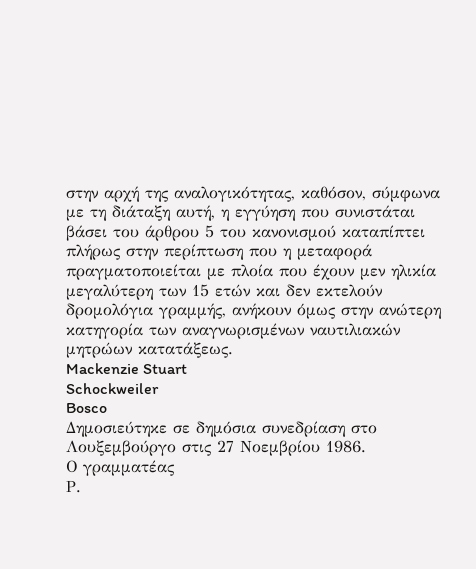στην αρχή της αναλογικότητας, καθόσον, σύμφωνα με τη διάταξη αυτή, η εγγύηση που συνιστάται βάσει του άρθρου 5 του κανονισμού καταπίπτει πλήρως στην περίπτωση που η μεταφορά πραγματοποιείται με πλοία που έχουν μεν ηλικία μεγαλύτερη των 15 ετών και δεν εκτελούν δρομολόγια γραμμής, ανήκουν όμως στην ανώτερη κατηγορία των αναγνωρισμένων ναυτιλιακών μητρώων κατατάξεως.
Mackenzie Stuart
Schockweiler
Bosco
Δημοσιεύτηκε σε δημόσια συνεδρίαση στο Λουξεμβούργο στις 27 Νοεμβρίου 1986.
Ο γραμματέας
Ρ.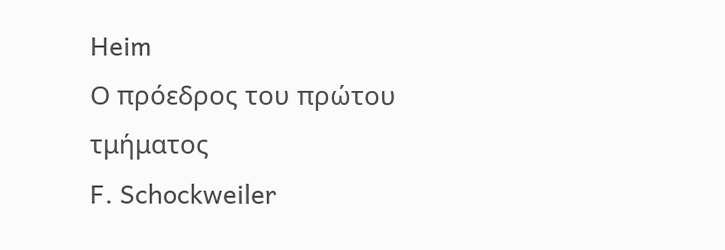Heim
Ο πρόεδρος του πρώτου τμήματος
F. Schockweiler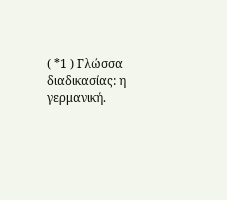( *1 ) Γλώσσα διαδικασίας: η γερμανική.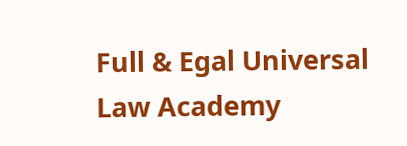Full & Egal Universal Law Academy